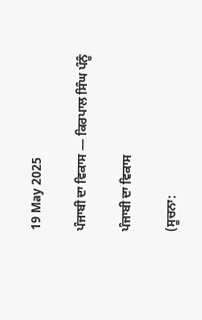19 May 2025

ਪੰਜਾਬੀ ਦਾ ਵਿਕਾਸ — ਕਿਰਪਾਲ ਸਿੰਘ ਪੰਨੂੰ

ਪੰਜਾਬੀ ਦਾ ਵਿਕਾਸ

(ਸੂਚਨਾ: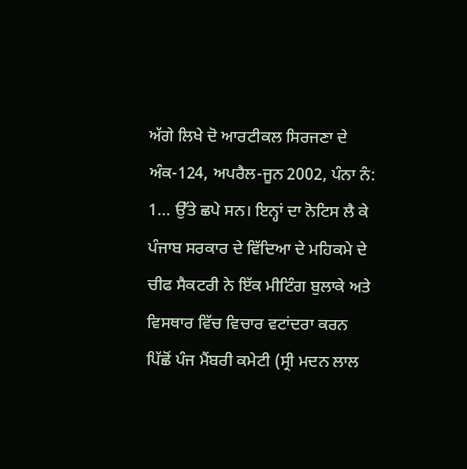ਅੱਗੇ ਲਿਖੇ ਦੋ ਆਰਟੀਕਲ ਸਿਰਜਣਾ ਦੇ ਅੰਕ-124, ਅਪਰੈਲ-ਜੂਨ 2002, ਪੰਨਾ ਨੰ: 1… ਉੱਤੇ ਛਪੇ ਸਨ। ਇਨ੍ਹਾਂ ਦਾ ਨੋਟਿਸ ਲੈ ਕੇ ਪੰਜਾਬ ਸਰਕਾਰ ਦੇ ਵਿੱਦਿਆ ਦੇ ਮਹਿਕਮੇ ਦੇ ਚੀਫ ਸੈਕਟਰੀ ਨੇ ਇੱਕ ਮੀਟਿੰਗ ਬੁਲਾਕੇ ਅਤੇ ਵਿਸਥਾਰ ਵਿੱਚ ਵਿਚਾਰ ਵਟਾਂਦਰਾ ਕਰਨ ਪਿੱਛੋਂ ਪੰਜ ਮੈਂਬਰੀ ਕਮੇਟੀ (ਸ੍ਰੀ ਮਦਨ ਲਾਲ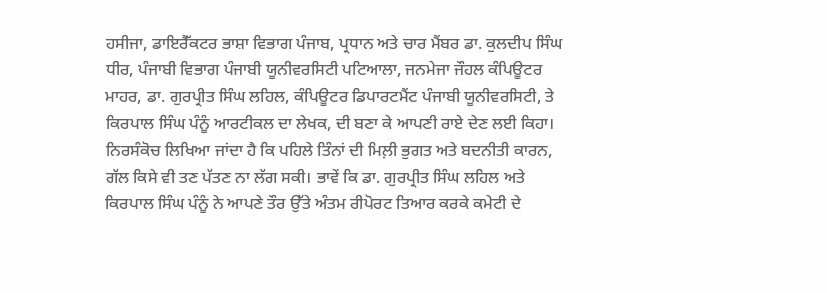ਹਸੀਜਾ, ਡਾਇਰੈੱਕਟਰ ਭਾਸ਼ਾ ਵਿਭਾਗ ਪੰਜਾਬ, ਪ੍ਰਧਾਨ ਅਤੇ ਚਾਰ ਮੈਂਬਰ ਡਾ. ਕੁਲਦੀਪ ਸਿੰਘ ਧੀਰ, ਪੰਜਾਬੀ ਵਿਭਾਗ ਪੰਜਾਬੀ ਯੂਨੀਵਰਸਿਟੀ ਪਟਿਆਲਾ, ਜਨਮੇਜਾ ਜੌਹਲ ਕੰਪਿਊਟਰ ਮਾਹਰ, ਡਾ. ਗੁਰਪ੍ਰੀਤ ਸਿੰਘ ਲਹਿਲ, ਕੰਪਿਊਟਰ ਡਿਪਾਰਟਮੈਂਟ ਪੰਜਾਬੀ ਯੂਨੀਵਰਸਿਟੀ, ਤੇ ਕਿਰਪਾਲ ਸਿੰਘ ਪੰਨੂੰ ਆਰਟੀਕਲ ਦਾ ਲੇਖਕ, ਦੀ ਬਣਾ ਕੇ ਆਪਣੀ ਰਾਏ ਦੇਣ ਲਈ ਕਿਹਾ। ਨਿਰਸੰਕੋਚ ਲਿਖਿਆ ਜਾਂਦਾ ਹੈ ਕਿ ਪਹਿਲੇ ਤਿੰਨਾਂ ਦੀ ਮਿਲ਼ੀ ਭੁਗਤ ਅਤੇ ਬਦਨੀਤੀ ਕਾਰਨ, ਗੱਲ ਕਿਸੇ ਵੀ ਤਣ ਪੱਤਣ ਨਾ ਲੱਗ ਸਕੀ। ਭਾਵੇਂ ਕਿ ਡਾ. ਗੁਰਪ੍ਰੀਤ ਸਿੰਘ ਲਹਿਲ ਅਤੇ ਕਿਰਪਾਲ ਸਿੰਘ ਪੰਨੂੰ ਨੇ ਆਪਣੇ ਤੌਰ ਉੱਤੇ ਅੰਤਮ ਰੀਪੋਰਟ ਤਿਆਰ ਕਰਕੇ ਕਮੇਟੀ ਦੇ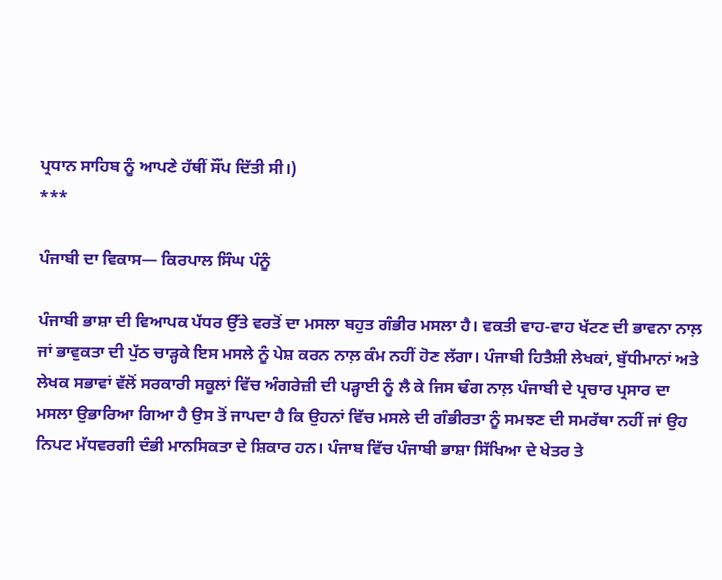ਪ੍ਰਧਾਨ ਸਾਹਿਬ ਨੂੰ ਆਪਣੇ ਹੱਥੀਂ ਸੌਂਪ ਦਿੱਤੀ ਸੀ।)
***

ਪੰਜਾਬੀ ਦਾ ਵਿਕਾਸ— ਕਿਰਪਾਲ ਸਿੰਘ ਪੰਨੂੰ

ਪੰਜਾਬੀ ਭਾਸ਼ਾ ਦੀ ਵਿਆਪਕ ਪੱਧਰ ਉੱਤੇ ਵਰਤੋਂ ਦਾ ਮਸਲਾ ਬਹੁਤ ਗੰਭੀਰ ਮਸਲਾ ਹੈ। ਵਕਤੀ ਵਾਹ-ਵਾਹ ਖੱਟਣ ਦੀ ਭਾਵਨਾ ਨਾਲ਼ ਜਾਂ ਭਾਵੁਕਤਾ ਦੀ ਪੁੱਠ ਚਾੜ੍ਹਕੇ ਇਸ ਮਸਲੇ ਨੂੰ ਪੇਸ਼ ਕਰਨ ਨਾਲ਼ ਕੰਮ ਨਹੀਂ ਹੋਣ ਲੱਗਾ। ਪੰਜਾਬੀ ਹਿਤੈਸ਼ੀ ਲੇਖਕਾਂ, ਬੁੱਧੀਮਾਨਾਂ ਅਤੇ ਲੇਖਕ ਸਭਾਵਾਂ ਵੱਲੋਂ ਸਰਕਾਰੀ ਸਕੂਲਾਂ ਵਿੱਚ ਅੰਗਰੇਜ਼ੀ ਦੀ ਪੜ੍ਹਾਈ ਨੂੰ ਲੈ ਕੇ ਜਿਸ ਢੰਗ ਨਾਲ਼ ਪੰਜਾਬੀ ਦੇ ਪ੍ਰਚਾਰ ਪ੍ਰਸਾਰ ਦਾ ਮਸਲਾ ਉਭਾਰਿਆ ਗਿਆ ਹੈ ਉਸ ਤੋਂ ਜਾਪਦਾ ਹੈ ਕਿ ਉਹਨਾਂ ਵਿੱਚ ਮਸਲੇ ਦੀ ਗੰਭੀਰਤਾ ਨੂੰ ਸਮਝਣ ਦੀ ਸਮਰੱਥਾ ਨਹੀਂ ਜਾਂ ਉਹ ਨਿਪਟ ਮੱਧਵਰਗੀ ਦੰਭੀ ਮਾਨਸਿਕਤਾ ਦੇ ਸ਼ਿਕਾਰ ਹਨ। ਪੰਜਾਬ ਵਿੱਚ ਪੰਜਾਬੀ ਭਾਸ਼ਾ ਸਿੱਖਿਆ ਦੇ ਖੇਤਰ ਤੇ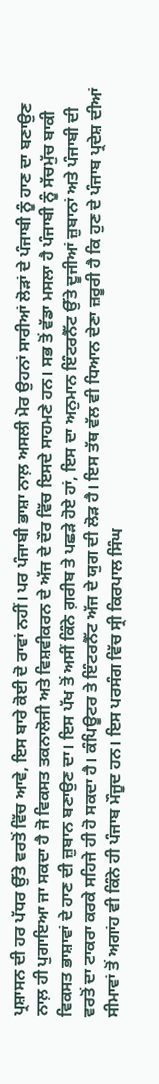ਪ੍ਰਸ਼ਾਸਨ ਦੀ ਹਰ ਪੱਧਰ ਉੱਤੇ ਵਰਤੋਂ ਵਿੱਚ ਆਵੇ, ਇਸ ਬਾਰੇ ਕੋਈ ਦੋ ਰਾਵਾਂ ਨਹੀਂ। ਪਰ ਪੰਜਾਬੀ ਭਾਸ਼ਾ ਨਾਲ਼ ਅਸਲੀ ਮੋਰ ਉਹਨਾਂ ਸਾਰੀਆਂ ਲੋੜਾਂ ਦੇ ਪੰਜਾਬੀ ਨੂੰ ਹਾਣ ਦਾ ਬਣਾਉਣ ਨਾਲ਼ ਹੀ ਪੁਗਾਇਆ ਜਾ ਸਕਦਾ ਹੈ ਜੋ ਵਿਕਸਤ ਤਕਨਾਲੋਜੀ ਅਤੇ ਵਿਸ਼ਵੀਕਰਨ ਦੇ ਅੱਜ ਦੇ ਦੌਰ ਵਿੱਚ ਇਸਦੇ ਸਾਹਮਣੇ ਹਨ। ਸਭ ਤੋਂ ਵੱਡਾ ਮਸਲਾ ਹੈ ਪੰਜਾਬੀ ਨੂੰ ਸੱਚਮੁੱਚ ਬਾਕੀ ਵਿਕਸਤ ਭਾਸ਼ਾਵਾਂ ਦੇ ਹਾਣ ਦੀ ਜ਼ੁਬਾਨ ਬਣਾਉਣ ਦਾ। ਇਸ ਪੱਖ ਤੋਂ ਅਸੀਂ ਕਿੰਨੇ ਗ਼ਰੀਬ ਤੇ ਪਛੜੇ ਹੋਏ ਹਾਂ, ਇਸ ਦਾ ਅਨੁਮਾਨ ਇੰਟਰਨੈੱਟ ਉੱਤੇ ਦੂਜੀਆਂ ਜ਼ੁਬਾਨਾਂ ਅਤੇ ਪੰਜਾਬੀ ਦੀ ਵਰਤੋਂ ਦਾ ਟਾਕਰਾ ਕਰਕੇ ਸਹਿਜੇ ਹੀ ਹੋ ਸਕਦਾ ਹੈ। ਕੰਪਿਊਟਰ ਤੇ ਇੰਟਰਨੈੱਟ ਅੱਜ ਦੇ ਯੁਗ ਦੀ ਲੋੜ ਹੈ। ਇਸ ਤੱਥ ਵੱਲ ਵੀ ਧਿਆਨ ਦੇਣਾ ਜ਼ਰੂਰੀ ਹੈ ਕਿ ਹੁਣ ਦੇ ਪੰਜਾਬ ਪ੍ਰਦੇਸ਼ ਦੀਆਂ ਸੀਮਾਵਾਂ ਤੋਂ ਅਗਾਂਹ ਵੀ ਕਿੰਨੇ ਹੀ ਪੰਜਾਬ ਮੌਜੂਦ ਹਨ। ਇਸ ਪਰਸੰਗ ਵਿੱਚ ਸ੍ਰੀ ਕਿਰਪਾਲ ਸਿੰਘ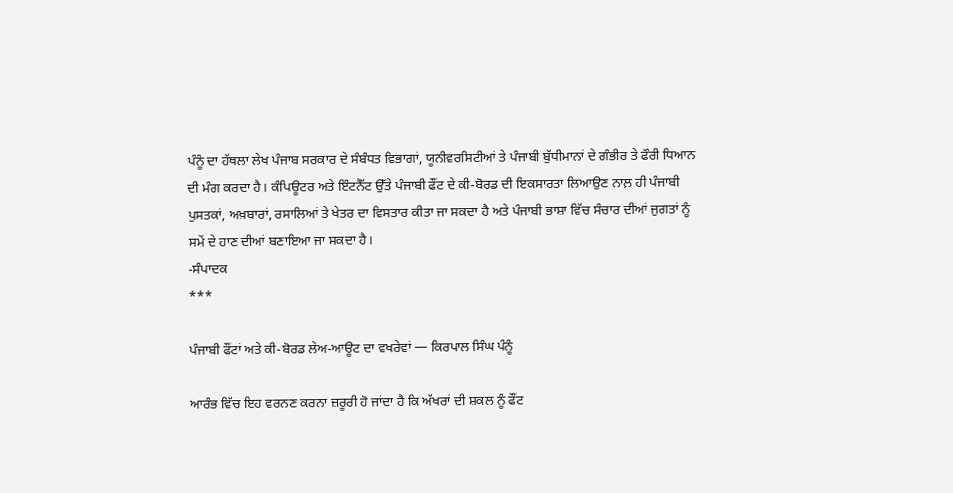ਪੰਨੂੰ ਦਾ ਹੱਥਲਾ ਲੇਖ ਪੰਜਾਬ ਸਰਕਾਰ ਦੇ ਸੰਬੰਧਤ ਵਿਭਾਗਾਂ, ਯੂਨੀਵਰਸਿਟੀਆਂ ਤੇ ਪੰਜਾਬੀ ਬੁੱਧੀਮਾਨਾਂ ਦੇ ਗੰਭੀਰ ਤੇ ਫੌਰੀ ਧਿਆਨ ਦੀ ਮੰਗ ਕਰਦਾ ਹੈ। ਕੰਪਿਊਟਰ ਅਤੇ ਇੰਟਨੈੱਟ ਉੱਤੇ ਪੰਜਾਬੀ ਫੌਂਟ ਦੇ ਕੀ-ਬੋਰਡ ਦੀ ਇਕਸਾਰਤਾ ਲਿਆਉਣ ਨਾਲ਼ ਹੀ ਪੰਜਾਬੀ ਪੁਸਤਕਾਂ, ਅਖ਼ਬਾਰਾਂ, ਰਸਾਲਿਆਂ ਤੇ ਖੇਤਰ ਦਾ ਵਿਸਤਾਰ ਕੀਤਾ ਜਾ ਸਕਦਾ ਹੈ ਅਤੇ ਪੰਜਾਬੀ ਭਾਸ਼ਾ ਵਿੱਚ ਸੰਚਾਰ ਦੀਆਂ ਜੁਗਤਾਂ ਨੂੰ ਸਮੇਂ ਦੇ ਹਾਣ ਦੀਆਂ ਬਣਾਇਆ ਜਾ ਸਕਦਾ ਹੈ।
-ਸੰਪਾਦਕ
***

ਪੰਜਾਬੀ ਫੌਂਟਾਂ ਅਤੇ ਕੀ-ਬੋਰਡ ਲੇਅ-ਆਊਟ ਦਾ ਵਖਰੇਵਾਂ — ਕਿਰਪਾਲ ਸਿੰਘ ਪੰਨੂੰ

ਆਰੰਭ ਵਿੱਚ ਇਹ ਵਰਨਣ ਕਰਨਾ ਜ਼ਰੂਰੀ ਹੋ ਜਾਂਦਾ ਹੈ ਕਿ ਅੱਖਰਾਂ ਦੀ ਸ਼ਕਲ ਨੂੰ ਫੌਂਟ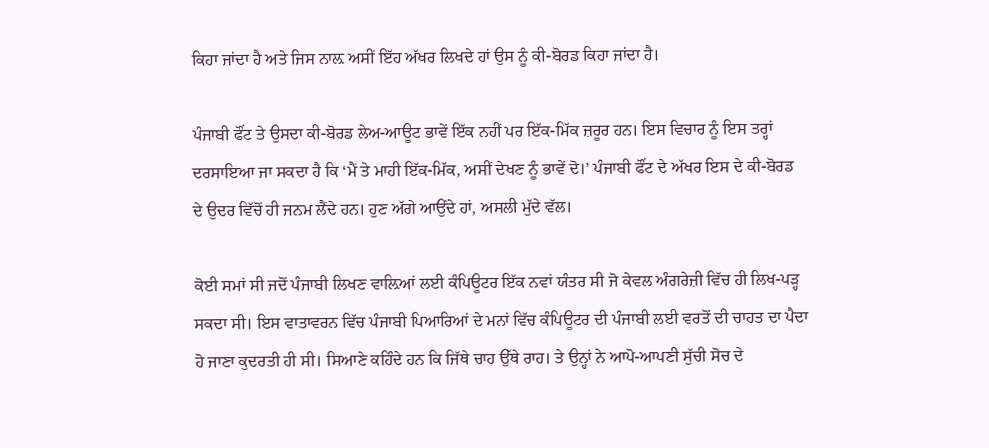ਕਿਹਾ ਜਾਂਦਾ ਹੈ ਅਤੇ ਜਿਸ ਨਾਲ਼ ਅਸੀਂ ਇੱਹ ਅੱਖਰ ਲਿਖਦੇ ਹਾਂ ਉਸ ਨੂੰ ਕੀ-ਬੋਰਡ ਕਿਹਾ ਜਾਂਦਾ ਹੈ।

ਪੰਜਾਬੀ ਫੌਂਟ ਤੇ ਉਸਦਾ ਕੀ-ਬੋਰਡ ਲੇਅ-ਆਊਟ ਭਾਵੇਂ ਇੱਕ ਨਹੀਂ ਪਰ ਇੱਕ-ਮਿੱਕ ਜ਼ਰੂਰ ਹਨ। ਇਸ ਵਿਚਾਰ ਨੂੰ ਇਸ ਤਰ੍ਹਾਂ ਦਰਸਾਇਆ ਜਾ ਸਕਦਾ ਹੈ ਕਿ ‘ਮੈਂ ਤੇ ਮਾਹੀ ਇੱਕ-ਮਿੱਕ, ਅਸੀਂ ਦੇਖਣ ਨੂੰ ਭਾਵੇਂ ਦੋ।’ ਪੰਜਾਬੀ ਫੌਂਟ ਦੇ ਅੱਖਰ ਇਸ ਦੇ ਕੀ-ਬੋਰਡ ਦੇ ਉਦਰ ਵਿੱਚੋਂ ਹੀ ਜਨਮ ਲੈਂਦੇ ਹਨ। ਹੁਣ ਅੱਗੇ ਆਉਂਦੇ ਹਾਂ, ਅਸਲੀ ਮੁੱਦੇ ਵੱਲ।

ਕੋਈ ਸਮਾਂ ਸੀ ਜਦੋਂ ਪੰਜਾਬੀ ਲਿਖਣ ਵਾਲ਼ਿਆਂ ਲਈ ਕੰਪਿਊਟਰ ਇੱਕ ਨਵਾਂ ਯੰਤਰ ਸੀ ਜੋ ਕੇਵਲ ਅੰਗਰੇਜ਼ੀ ਵਿੱਚ ਹੀ ਲਿਖ-ਪੜ੍ਹ ਸਕਦਾ ਸੀ। ਇਸ ਵਾਤਾਵਰਨ ਵਿੱਚ ਪੰਜਾਬੀ ਪਿਆਰਿਆਂ ਦੇ ਮਨਾਂ ਵਿੱਚ ਕੰਪਿਊਟਰ ਦੀ ਪੰਜਾਬੀ ਲਈ ਵਰਤੋਂ ਦੀ ਚਾਹਤ ਦਾ ਪੈਦਾ ਹੋ ਜਾਣਾ ਕੁਦਰਤੀ ਹੀ ਸੀ। ਸਿਆਣੇ ਕਹਿੰਦੇ ਹਨ ਕਿ ਜਿੱਥੇ ਚਾਹ ਉੱਥੇ ਰਾਹ। ਤੇ ਉਨ੍ਹਾਂ ਨੇ ਆਪੋ-ਆਪਣੀ ਸੁੱਚੀ ਸੋਚ ਦੇ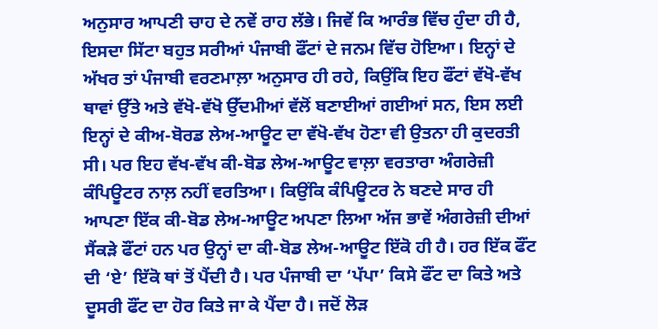ਅਨੁਸਾਰ ਆਪਣੀ ਚਾਹ ਦੇ ਨਵੇਂ ਰਾਹ ਲੱਭੇ। ਜਿਵੇਂ ਕਿ ਆਰੰਭ ਵਿੱਚ ਹੁੰਦਾ ਹੀ ਹੈ, ਇਸਦਾ ਸਿੱਟਾ ਬਹੁਤ ਸਰੀਆਂ ਪੰਜਾਬੀ ਫੌਂਟਾਂ ਦੇ ਜਨਮ ਵਿੱਚ ਹੋਇਆ। ਇਨ੍ਹਾਂ ਦੇ ਅੱਖਰ ਤਾਂ ਪੰਜਾਬੀ ਵਰਣਮਾਲ਼ਾ ਅਨੁਸਾਰ ਹੀ ਰਹੇ, ਕਿਉਂਕਿ ਇਹ ਫੌਂਟਾਂ ਵੱਖੋ-ਵੱਖ ਥਾਵਾਂ ਉੱਤੇ ਅਤੇ ਵੱਖੋ-ਵੱਖੋ ਉੱਦਮੀਆਂ ਵੱਲੋਂ ਬਣਾਈਆਂ ਗਈਆਂ ਸਨ, ਇਸ ਲਈ ਇਨ੍ਹਾਂ ਦੇ ਕੀਅ-ਬੋਰਡ ਲੇਅ-ਆਊਟ ਦਾ ਵੱਖੋ-ਵੱਖ ਹੋਣਾ ਵੀ ਉਤਨਾ ਹੀ ਕੁਦਰਤੀ ਸੀ। ਪਰ ਇਹ ਵੱਖ-ਵੱਖ ਕੀ-ਬੋਡ ਲੇਅ-ਆਊਟ ਵਾਲ਼ਾ ਵਰਤਾਰਾ ਅੰਗਰੇਜ਼ੀ ਕੰਪਿਊਟਰ ਨਾਲ਼ ਨਹੀਂ ਵਰਤਿਆ। ਕਿਉਂਕਿ ਕੰਪਿਊਟਰ ਨੇ ਬਣਦੇ ਸਾਰ ਹੀ ਆਪਣਾ ਇੱਕ ਕੀ-ਬੋਡ ਲੇਅ-ਆਊਟ ਅਪਣਾ ਲਿਆ ਅੱਜ ਭਾਵੇਂ ਅੰਗਰੇਜ਼ੀ ਦੀਆਂ ਸੈਂਕੜੇ ਫੌਂਟਾਂ ਹਨ ਪਰ ਉਨ੍ਹਾਂ ਦਾ ਕੀ-ਬੋਡ ਲੇਅ-ਆਊਟ ਇੱਕੋ ਹੀ ਹੈ। ਹਰ ਇੱਕ ਫੌਂਟ ਦੀ ‘ਏ’ ਇੱਕੋ ਥਾਂ ਤੋਂ ਪੈਂਦੀ ਹੈ। ਪਰ ਪੰਜਾਬੀ ਦਾ ‘ਪੱਪਾ’ ਕਿਸੇ ਫੌਂਟ ਦਾ ਕਿਤੇ ਅਤੇ ਦੂਸਰੀ ਫੌਂਟ ਦਾ ਹੋਰ ਕਿਤੇ ਜਾ ਕੇ ਪੈਂਦਾ ਹੈ। ਜਦੋਂ ਲੋੜ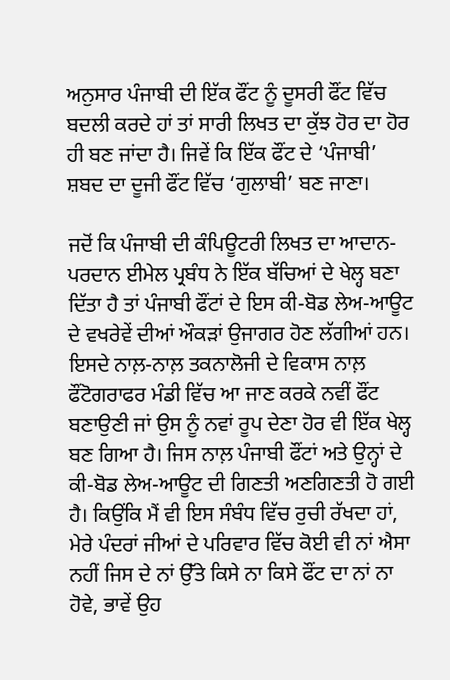ਅਨੁਸਾਰ ਪੰਜਾਬੀ ਦੀ ਇੱਕ ਫੌਂਟ ਨੂੰ ਦੂਸਰੀ ਫੌਂਟ ਵਿੱਚ ਬਦਲੀ ਕਰਦੇ ਹਾਂ ਤਾਂ ਸਾਰੀ ਲਿਖਤ ਦਾ ਕੁੱਝ ਹੋਰ ਦਾ ਹੋਰ ਹੀ ਬਣ ਜਾਂਦਾ ਹੈ। ਜਿਵੇਂ ਕਿ ਇੱਕ ਫੌਂਟ ਦੇ ‘ਪੰਜਾਬੀ’ ਸ਼ਬਦ ਦਾ ਦੂਜੀ ਫੌਂਟ ਵਿੱਚ ‘ਗੁਲਾਬੀ’ ਬਣ ਜਾਣਾ।

ਜਦੋਂ ਕਿ ਪੰਜਾਬੀ ਦੀ ਕੰਪਿਊਟਰੀ ਲਿਖਤ ਦਾ ਆਦਾਨ-ਪਰਦਾਨ ਈਮੇਲ ਪ੍ਰਬੰਧ ਨੇ ਇੱਕ ਬੱਚਿਆਂ ਦੇ ਖੇਲ੍ਹ ਬਣਾ ਦਿੱਤਾ ਹੈ ਤਾਂ ਪੰਜਾਬੀ ਫੌਂਟਾਂ ਦੇ ਇਸ ਕੀ-ਬੋਡ ਲੇਅ-ਆਊਟ ਦੇ ਵਖਰੇਵੇਂ ਦੀਆਂ ਔਕੜਾਂ ਉਜਾਗਰ ਹੋਣ ਲੱਗੀਆਂ ਹਨ। ਇਸਦੇ ਨਾਲ਼-ਨਾਲ਼ ਤਕਨਾਲੋਜੀ ਦੇ ਵਿਕਾਸ ਨਾਲ਼ ਫੌਂਟੋਗਰਾਫਰ ਮੰਡੀ ਵਿੱਚ ਆ ਜਾਣ ਕਰਕੇ ਨਵੀਂ ਫੌਂਟ ਬਣਾਉਣੀ ਜਾਂ ਉਸ ਨੂੰ ਨਵਾਂ ਰੂਪ ਦੇਣਾ ਹੋਰ ਵੀ ਇੱਕ ਖੇਲ੍ਹ ਬਣ ਗਿਆ ਹੈ। ਜਿਸ ਨਾਲ਼ ਪੰਜਾਬੀ ਫੌਂਟਾਂ ਅਤੇ ਉਨ੍ਹਾਂ ਦੇ ਕੀ-ਬੋਡ ਲੇਅ-ਆਊਟ ਦੀ ਗਿਣਤੀ ਅਣਗਿਣਤੀ ਹੋ ਗਈ ਹੈ। ਕਿਉਂਕਿ ਮੈਂ ਵੀ ਇਸ ਸੰਬੰਧ ਵਿੱਚ ਰੁਚੀ ਰੱਖਦਾ ਹਾਂ, ਮੇਰੇ ਪੰਦਰਾਂ ਜੀਆਂ ਦੇ ਪਰਿਵਾਰ ਵਿੱਚ ਕੋਈ ਵੀ ਨਾਂ ਐਸਾ ਨਹੀਂ ਜਿਸ ਦੇ ਨਾਂ ਉੱਤੇ ਕਿਸੇ ਨਾ ਕਿਸੇ ਫੌਂਟ ਦਾ ਨਾਂ ਨਾ ਹੋਵੇ, ਭਾਵੇਂ ਉਹ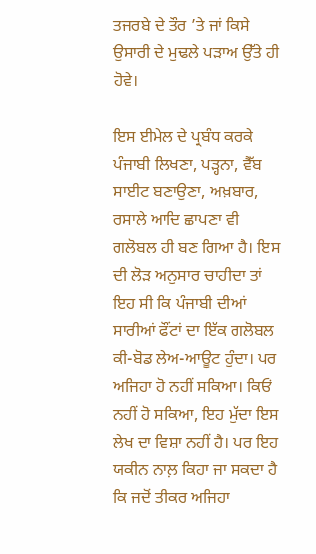ਤਜਰਬੇ ਦੇ ਤੌਰ ’ਤੇ ਜਾਂ ਕਿਸੇ ਉਸਾਰੀ ਦੇ ਮੁਢਲੇ ਪੜਾਅ ਉੱਤੇ ਹੀ ਹੋਵੇ।

ਇਸ ਈਮੇਲ ਦੇ ਪ੍ਰਬੰਧ ਕਰਕੇ ਪੰਜਾਬੀ ਲਿਖਣਾ, ਪੜ੍ਹਨਾ, ਵੈੱਬ ਸਾਈਟ ਬਣਾਉਣਾ, ਅਖ਼ਬਾਰ, ਰਸਾਲੇ ਆਦਿ ਛਾਪਣਾ ਵੀ ਗਲੋਬਲ ਹੀ ਬਣ ਗਿਆ ਹੈ। ਇਸ ਦੀ ਲੋੜ ਅਨੁਸਾਰ ਚਾਹੀਦਾ ਤਾਂ ਇਹ ਸੀ ਕਿ ਪੰਜਾਬੀ ਦੀਆਂ ਸਾਰੀਆਂ ਫੌਂਟਾਂ ਦਾ ਇੱਕ ਗਲੋਬਲ ਕੀ-ਬੋਡ ਲੇਅ-ਆਊਟ ਹੁੰਦਾ। ਪਰ ਅਜਿਹਾ ਹੋ ਨਹੀਂ ਸਕਿਆ। ਕਿਓਂ ਨਹੀਂ ਹੋ ਸਕਿਆ, ਇਹ ਮੁੱਦਾ ਇਸ ਲੇਖ ਦਾ ਵਿਸ਼ਾ ਨਹੀਂ ਹੈ। ਪਰ ਇਹ ਯਕੀਨ ਨਾਲ਼ ਕਿਹਾ ਜਾ ਸਕਦਾ ਹੈ ਕਿ ਜਦੋਂ ਤੀਕਰ ਅਜਿਹਾ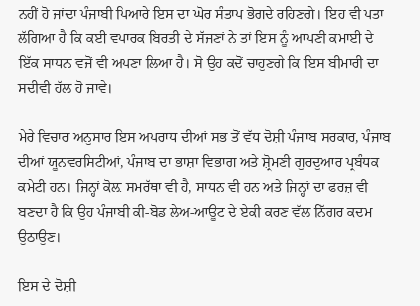ਨਹੀਂ ਹੋ ਜਾਂਦਾ ਪੰਜਾਬੀ ਪਿਆਰੇ ਇਸ ਦਾ ਘੋਰ ਸੰਤਾਪ ਭੋਗਦੇ ਰਹਿਣਗੇ। ਇਹ ਵੀ ਪਤਾ ਲੱਗਿਆ ਹੈ ਕਿ ਕਈ ਵਪਾਰਕ ਬਿਰਤੀ ਦੇ ਸੱਜਣਾਂ ਨੇ ਤਾਂ ਇਸ ਨੂੰ ਆਪਣੀ ਕਮਾਈ ਦੇ ਇੱਕ ਸਾਧਨ ਵਜੋਂ ਵੀ ਅਪਣਾ ਲਿਆ ਹੈ। ਸੋ ਉਹ ਕਦੋਂ ਚਾਹੁਣਗੇ ਕਿ ਇਸ ਬੀਮਾਰੀ ਦਾ ਸਦੀਵੀ ਹੱਲ ਹੋ ਜਾਵੇ।

ਮੇਰੇ ਵਿਚਾਰ ਅਨੁਸਾਰ ਇਸ ਅਪਰਾਧ ਦੀਆਂ ਸਭ ਤੋਂ ਵੱਧ ਦੋਸ਼ੀ ਪੰਜਾਬ ਸਰਕਾਰ, ਪੰਜਾਬ ਦੀਆਂ ਯੂਨਵਰਸਿਟੀਆਂ, ਪੰਜਾਬ ਦਾ ਭਾਸ਼ਾ ਵਿਭਾਗ ਅਤੇ ਸ਼੍ਰੋਮਣੀ ਗੁਰਦੁਆਰ ਪ੍ਰਬੰਧਕ ਕਮੇਟੀ ਹਨ। ਜਿਨ੍ਹਾਂ ਕੋਲ਼ ਸਮਰੱਥਾ ਵੀ ਹੈ, ਸਾਧਨ ਵੀ ਹਨ ਅਤੇ ਜਿਨ੍ਹਾਂ ਦਾ ਫਰਜ਼ ਵੀ ਬਣਦਾ ਹੈ ਕਿ ਉਹ ਪੰਜਾਬੀ ਕੀ-ਬੋਡ ਲੇਅ-ਆਊਟ ਦੇ ਏਕੀ ਕਰਣ ਵੱਲ ਨਿੱਗਰ ਕਦਮ ਉਠਾਉਣ।

ਇਸ ਦੇ ਦੋਸ਼ੀ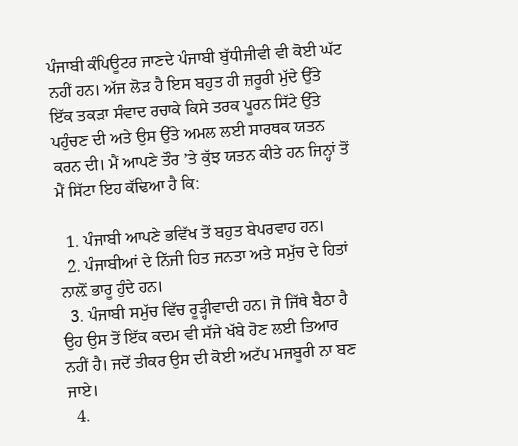ਪੰਜਾਬੀ ਕੰਪਿਊਟਰ ਜਾਣਦੇ ਪੰਜਾਬੀ ਬੁੱਧੀਜੀਵੀ ਵੀ ਕੋਈ ਘੱਟ ਨਹੀਂ ਹਨ। ਅੱਜ ਲੋੜ ਹੈ ਇਸ ਬਹੁਤ ਹੀ ਜ਼ਰੂਰੀ ਮੁੱਦੇ ਉੱਤੇ ਇੱਕ ਤਕੜਾ ਸੰਵਾਦ ਰਚਾਕੇ ਕਿਸੇ ਤਰਕ ਪੂਰਨ ਸਿੱਟੇ ਉੱਤੇ ਪਹੁੰਚਣ ਦੀ ਅਤੇ ਉਸ ਉੱਤੇ ਅਮਲ ਲਈ ਸਾਰਥਕ ਯਤਨ ਕਰਨ ਦੀ। ਮੈਂ ਆਪਣੇ ਤੌਰ ’ਤੇ ਕੁੱਝ ਯਤਨ ਕੀਤੇ ਹਨ ਜਿਨ੍ਹਾਂ ਤੋਂ ਮੈਂ ਸਿੱਟਾ ਇਹ ਕੱਢਿਆ ਹੈ ਕਿ:

  1. ਪੰਜਾਬੀ ਆਪਣੇ ਭਵਿੱਖ ਤੋਂ ਬਹੁਤ ਬੇਪਰਵਾਹ ਹਨ।
  2. ਪੰਜਾਬੀਆਂ ਦੇ ਨਿੱਜੀ ਹਿਤ ਜਨਤਾ ਅਤੇ ਸਮੁੱਚ ਦੇ ਹਿਤਾਂ ਨਾਲ਼ੋਂ ਭਾਰੂ ਹੁੰਦੇ ਹਨ।
  3. ਪੰਜਾਬੀ ਸਮੁੱਚ ਵਿੱਚ ਰੂੜ੍ਹੀਵਾਦੀ ਹਨ। ਜੋ ਜਿੱਥੇ ਬੈਠਾ ਹੈ ਉਹ ਉਸ ਤੋਂ ਇੱਕ ਕਦਮ ਵੀ ਸੱਜੇ ਖੱਬੇ ਹੋਣ ਲਈ ਤਿਆਰ ਨਹੀਂ ਹੈ। ਜਦੋਂ ਤੀਕਰ ਉਸ ਦੀ ਕੋਈ ਅਟੱਪ ਮਜਬੂਰੀ ਨਾ ਬਣ ਜਾਏ।
  4.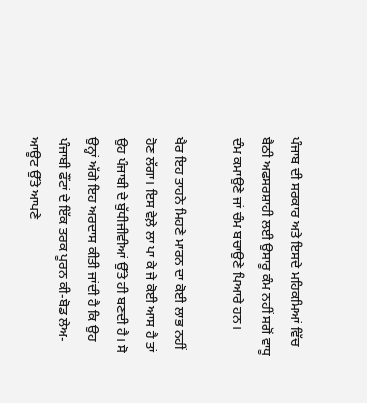ਪੰਜਾਬ ਦੀ ਸਰਕਾਰ ਅਤੇ ਇਸਦੇ ਮਹਿਕਮਿਆਂ ਵਿੱਚ ਬੈਠੀ ਅਫਸਰਸ਼ਾਹੀ ਲਈ ਉਸਾਰੂ ਕੰਮ ਨਹੀਂ ਸਗੋਂ ਵਾਧੂ ਦੰਮ ਕਮਾਉਣੇ ਜਾਂ ਚੰਮ ਬਚਾਉਣੇ ਪਿਆਰੇ ਹਨ।

ਖੈਰ ਇਹ ਤਾਹਨੇ ਮਿਹਣੇ ਮਾਰਨ ਦਾ ਕੋਈ ਲਾਭ ਨਹੀਂ ਹੋਣ ਲੱਗਾ। ਇਸ ਵੇਲ਼ੇ ਲਾ ਪਾ ਕੇ ਜੇ ਕੋਈ ਆਸ ਹੈ ਤਾਂ ਉਹ ਪੰਜਾਬੀ ਦੇ ਬੁੱਧੀਜੀਵੀਆਂ ਉੱਤੇ ਹੀ ਬਣਦੀ ਹੈ। ਸੋ ਉਨ੍ਹਾਂ ਅੱਗੇ ਇਹ ਅਰਦਾਸ ਕੀਤੀ ਜਾਂਦੀ ਹੈ ਕਿ ਉਹ ਪੰਜਾਬੀ ਫੌਂਟਾਂ ਦੇ ਇੱਕ ਤਰਕ ਪੂਰਨ ਕੀ-ਬੋਡ ਲੇਅ-ਆਊਟ ਉੱਤੇ ਆਪਣੇ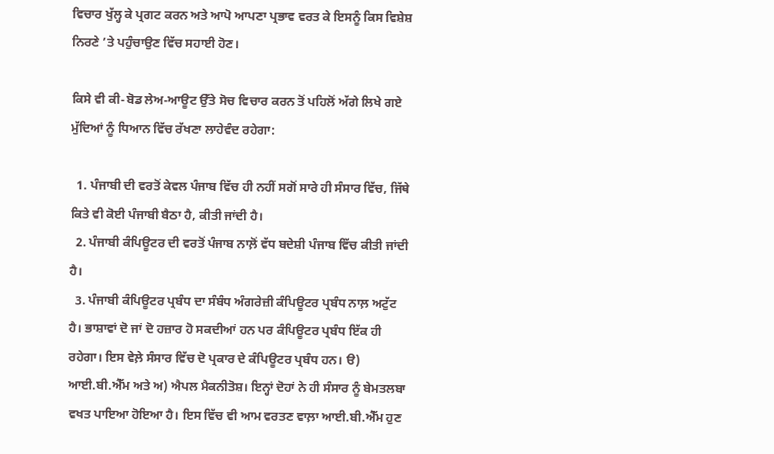ਵਿਚਾਰ ਖੁੱਲ੍ਹ ਕੇ ਪ੍ਰਗਟ ਕਰਨ ਅਤੇ ਆਪੋ ਆਪਣਾ ਪ੍ਰਭਾਵ ਵਰਤ ਕੇ ਇਸਨੂੰ ਕਿਸ ਵਿਸ਼ੇਸ਼ ਨਿਰਣੇ ’ਤੇ ਪਹੁੰਚਾਉਣ ਵਿੱਚ ਸਹਾਈ ਹੋਣ।

ਕਿਸੇ ਵੀ ਕੀ-ਬੋਡ ਲੇਅ-ਆਊਟ ਉੱਤੇ ਸੋਚ ਵਿਚਾਰ ਕਰਨ ਤੋਂ ਪਹਿਲੋਂ ਅੱਗੇ ਲਿਖੇ ਗਏ ਮੁੱਦਿਆਂ ਨੂੰ ਧਿਆਨ ਵਿੱਚ ਰੱਖਣਾ ਲਾਹੇਵੰਦ ਰਹੇਗਾ:

  1. ਪੰਜਾਬੀ ਦੀ ਵਰਤੋਂ ਕੇਵਲ ਪੰਜਾਬ ਵਿੱਚ ਹੀ ਨਹੀਂ ਸਗੋਂ ਸਾਰੇ ਹੀ ਸੰਸਾਰ ਵਿੱਚ, ਜਿੱਥੇ ਕਿਤੇ ਵੀ ਕੋਈ ਪੰਜਾਬੀ ਬੈਠਾ ਹੈ, ਕੀਤੀ ਜਾਂਦੀ ਹੈ।
  2. ਪੰਜਾਬੀ ਕੰਪਿਊਟਰ ਦੀ ਵਰਤੋਂ ਪੰਜਾਬ ਨਾਲ਼ੋਂ ਵੱਧ ਬਦੇਸ਼ੀ ਪੰਜਾਬ ਵਿੱਚ ਕੀਤੀ ਜਾਂਦੀ ਹੈ।
  3. ਪੰਜਾਬੀ ਕੰਪਿਊਟਰ ਪ੍ਰਬੰਧ ਦਾ ਸੰਬੰਧ ਅੰਗਰੇਜ਼ੀ ਕੰਪਿਊਟਰ ਪ੍ਰਬੰਧ ਨਾਲ਼ ਅਟੁੱਟ ਹੈ। ਭਾਸ਼ਾਵਾਂ ਦੋ ਜਾਂ ਦੋ ਹਜ਼ਾਰ ਹੋ ਸਕਦੀਆਂ ਹਨ ਪਰ ਕੰਪਿਊਟਰ ਪ੍ਰਬੰਧ ਇੱਕ ਹੀ ਰਹੇਗਾ। ਇਸ ਵੇਲ਼ੇ ਸੰਸਾਰ ਵਿੱਚ ਦੋ ਪ੍ਰਕਾਰ ਦੇ ਕੰਪਿਊਟਰ ਪ੍ਰਬੰਧ ਹਨ। ੳ) ਆਈ.ਬੀ.ਐੱਮ ਅਤੇ ਅ) ਐਪਲ ਮੈਕਨੀਤੋਸ਼। ਇਨ੍ਹਾਂ ਦੋਹਾਂ ਨੇ ਹੀ ਸੰਸਾਰ ਨੂੰ ਬੇਮਤਲਬਾ ਵਖਤ ਪਾਇਆ ਹੋਇਆ ਹੈ। ਇਸ ਵਿੱਚ ਵੀ ਆਮ ਵਰਤਣ ਵਾਲ਼ਾ ਆਈ.ਬੀ.ਐੱਮ ਹੁਣ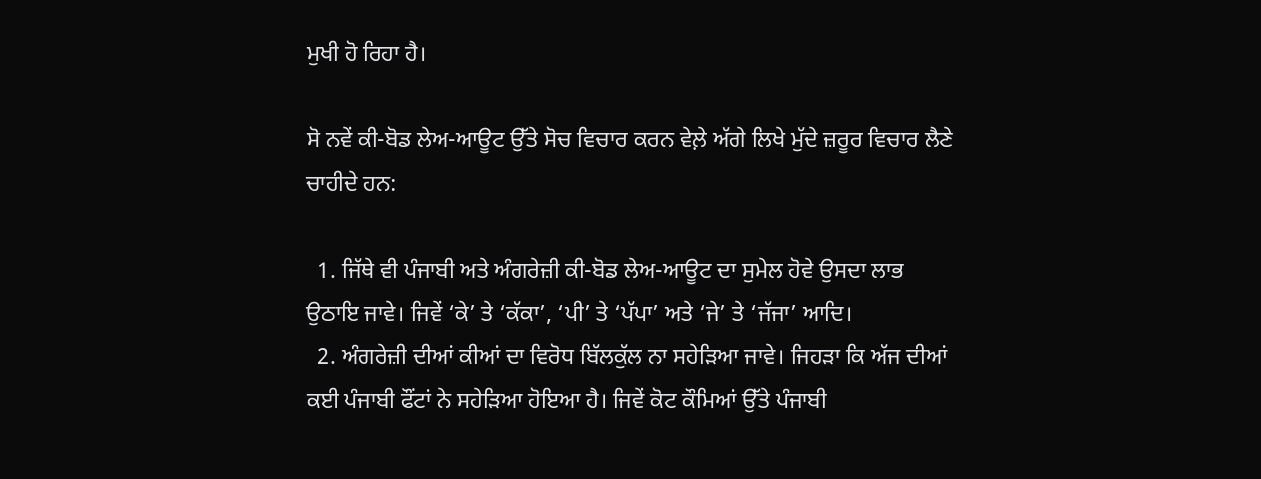ਮੁਖੀ ਹੋ ਰਿਹਾ ਹੈ।

ਸੋ ਨਵੇਂ ਕੀ-ਬੋਡ ਲੇਅ-ਆਊਟ ਉੱਤੇ ਸੋਚ ਵਿਚਾਰ ਕਰਨ ਵੇਲ਼ੇ ਅੱਗੇ ਲਿਖੇ ਮੁੱਦੇ ਜ਼ਰੂਰ ਵਿਚਾਰ ਲੈਣੇ ਚਾਹੀਦੇ ਹਨ:

  1. ਜਿੱਥੇ ਵੀ ਪੰਜਾਬੀ ਅਤੇ ਅੰਗਰੇਜ਼ੀ ਕੀ-ਬੋਡ ਲੇਅ-ਆਊਟ ਦਾ ਸੁਮੇਲ ਹੋਵੇ ਉਸਦਾ ਲਾਭ ਉਠਾਇ ਜਾਵੇ। ਜਿਵੇਂ ‘ਕੇ’ ਤੇ ‘ਕੱਕਾ’, ‘ਪੀ’ ਤੇ ‘ਪੱਪਾ’ ਅਤੇ ‘ਜੇ’ ਤੇ ‘ਜੱਜਾ’ ਆਦਿ।
  2. ਅੰਗਰੇਜ਼ੀ ਦੀਆਂ ਕੀਆਂ ਦਾ ਵਿਰੋਧ ਬਿੱਲਕੁੱਲ ਨਾ ਸਹੇੜਿਆ ਜਾਵੇ। ਜਿਹੜਾ ਕਿ ਅੱਜ ਦੀਆਂ ਕਈ ਪੰਜਾਬੀ ਫੌਂਟਾਂ ਨੇ ਸਹੇੜਿਆ ਹੋਇਆ ਹੈ। ਜਿਵੇਂ ਕੋਟ ਕੌਮਿਆਂ ਉੱਤੇ ਪੰਜਾਬੀ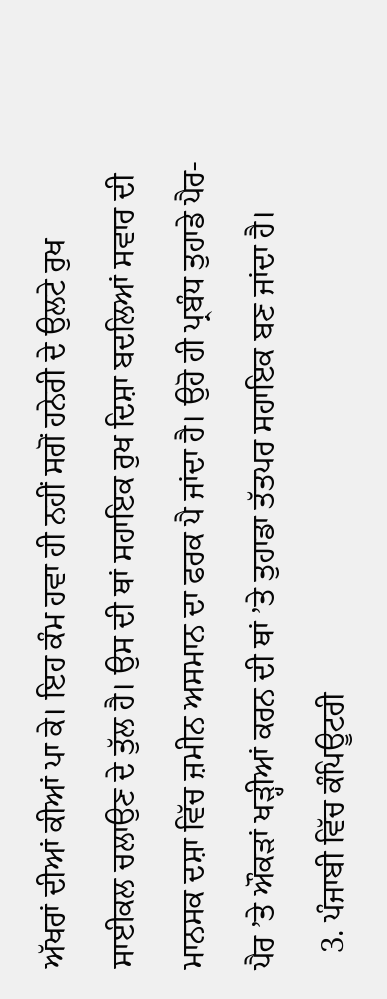ਅੱਖਰਾਂ ਦੀਆਂ ਕੀਆਂ ਪਾ ਕੇ। ਇਹ ਕੰਮ ਹਵਾ ਹੀ ਨਹੀਂ ਸਗੋਂ ਹਨੇਰੀ ਦੇ ਉਲਟੇ ਰੁਖ ਸਾਈਕਲ ਚਲਾਉਣ ਦੇ ਤੁੱਲ ਹੈ। ਉਸ ਦੀ ਥਾਂ ਸਹਾਇਕ ਰੁਖ ਦਿਸ਼ਾ ਬਦਲਿਆਂ ਸਵਾਰ ਦੀ ਮਾਨਸਕ ਦਸ਼ਾ ਵਿੱਚ ਜ਼ਮੀਨ ਅਸਮਾਨ ਦਾ ਫਰਕ ਪੈ ਜਾਂਦਾ ਹੈ। ਉਹੋ ਹੀ ਪ੍ਰਬੰਧ ਤੁਹਾਡੇ ਪੈਰ-ਪੈਰ ’ਤੇ ਔਕੜਾਂ ਖੜ੍ਹੀਆਂ ਕਰਨ ਦੀ ਥਾਂ ’ਤੇ ਤੁਹਾਡਾ ਤੱਤਪਰ ਸਹਾਇਕ ਬਣ ਜਾਂਦਾ ਹੈ।
  3. ਪੰਜਾਬੀ ਵਿੱਚ ਕੰਪਿਊਟਰੀ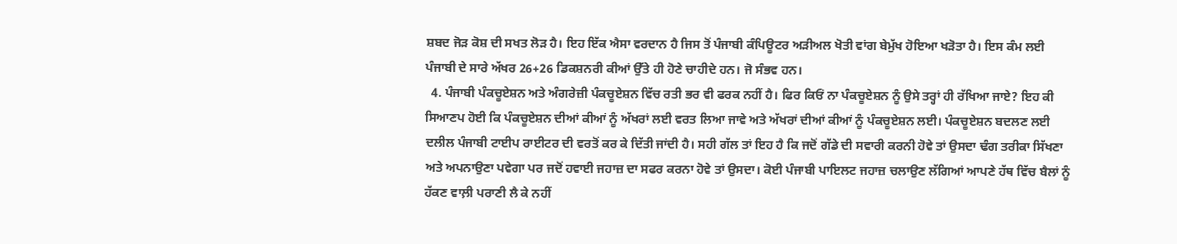ਸ਼ਬਦ ਜੋੜ ਕੋਸ਼ ਦੀ ਸਖਤ ਲੋੜ ਹੈ। ਇਹ ਇੱਕ ਐਸਾ ਵਰਦਾਨ ਹੈ ਜਿਸ ਤੋਂ ਪੰਜਾਬੀ ਕੰਪਿਊਟਰ ਅੜੀਅਲ ਖੋਤੀ ਵਾਂਗ ਬੇਮੁੱਖ ਹੋਇਆ ਖੜੋਤਾ ਹੈ। ਇਸ ਕੰਮ ਲਈ ਪੰਜਾਬੀ ਦੇ ਸਾਰੇ ਅੱਖਰ 26+26 ਡਿਕਸ਼ਨਰੀ ਕੀਆਂ ਉੱਤੇ ਹੀ ਹੋਣੇ ਚਾਹੀਦੇ ਹਨ। ਜੋ ਸੰਭਵ ਹਨ।
  4. ਪੰਜਾਬੀ ਪੰਕਚੂਏਸ਼ਨ ਅਤੇ ਅੰਗਰੇਜ਼ੀ ਪੰਕਚੂਏਸ਼ਨ ਵਿੱਚ ਰਤੀ ਭਰ ਵੀ ਫਰਕ ਨਹੀਂ ਹੈ। ਫਿਰ ਕਿਓਂ ਨਾ ਪੰਕਚੂਏਸ਼ਨ ਨੂੰ ਉਸੇ ਤਰ੍ਹਾਂ ਹੀ ਰੱਖਿਆ ਜਾਏ? ਇਹ ਕੀ ਸਿਆਣਪ ਹੋਈ ਕਿ ਪੰਕਚੂਏਸ਼ਨ ਦੀਆਂ ਕੀਆਂ ਨੂੰ ਅੱਖਰਾਂ ਲਈ ਵਰਤ ਲਿਆ ਜਾਵੇ ਅਤੇ ਅੱਖਰਾਂ ਦੀਆਂ ਕੀਆਂ ਨੂੰ ਪੰਕਚੂਏਸ਼ਨ ਲਈ। ਪੰਕਚੂਏਸ਼ਨ ਬਦਲਣ ਲਈ ਦਲੀਲ ਪੰਜਾਬੀ ਟਾਈਪ ਰਾਈਟਰ ਦੀ ਵਰਤੋਂ ਕਰ ਕੇ ਦਿੱਤੀ ਜਾਂਦੀ ਹੈ। ਸਹੀ ਗੱਲ ਤਾਂ ਇਹ ਹੈ ਕਿ ਜਦੋਂ ਗੱਡੇ ਦੀ ਸਵਾਰੀ ਕਰਨੀ ਹੋਵੇ ਤਾਂ ਉਸਦਾ ਢੰਗ ਤਰੀਕਾ ਸਿੱਖਣਾ ਅਤੇ ਅਪਨਾਉਣਾ ਪਵੇਗਾ ਪਰ ਜਦੋਂ ਹਵਾਈ ਜਹਾਜ਼ ਦਾ ਸਫਰ ਕਰਨਾ ਹੋਵੇ ਤਾਂ ਉਸਦਾ। ਕੋਈ ਪੰਜਾਬੀ ਪਾਇਲਟ ਜਹਾਜ਼ ਚਲਾਉਣ ਲੱਗਿਆਂ ਆਪਣੇ ਹੱਥ ਵਿੱਚ ਬੈਲਾਂ ਨੂੰ ਹੱਕਣ ਵਾਲ਼ੀ ਪਰਾਣੀ ਲੈ ਕੇ ਨਹੀਂ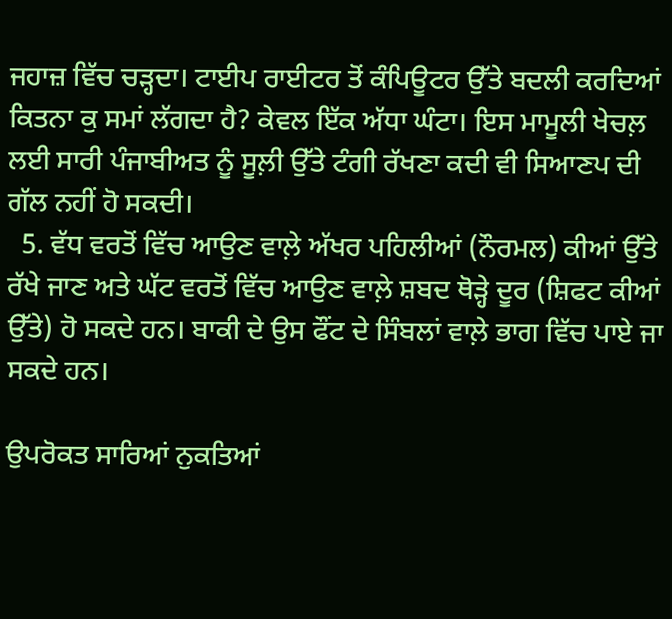ਜਹਾਜ਼ ਵਿੱਚ ਚੜ੍ਹਦਾ। ਟਾਈਪ ਰਾਈਟਰ ਤੋਂ ਕੰਪਿਊਟਰ ਉੱਤੇ ਬਦਲੀ ਕਰਦਿਆਂ ਕਿਤਨਾ ਕੁ ਸਮਾਂ ਲੱਗਦਾ ਹੈ? ਕੇਵਲ ਇੱਕ ਅੱਧਾ ਘੰਟਾ। ਇਸ ਮਾਮੂਲੀ ਖੇਚਲ਼ ਲਈ ਸਾਰੀ ਪੰਜਾਬੀਅਤ ਨੂੰ ਸੂਲ਼ੀ ਉੱਤੇ ਟੰਗੀ ਰੱਖਣਾ ਕਦੀ ਵੀ ਸਿਆਣਪ ਦੀ ਗੱਲ ਨਹੀਂ ਹੋ ਸਕਦੀ।
  5. ਵੱਧ ਵਰਤੋਂ ਵਿੱਚ ਆਉਣ ਵਾਲ਼ੇ ਅੱਖਰ ਪਹਿਲੀਆਂ (ਨੌਰਮਲ) ਕੀਆਂ ਉੱਤੇ ਰੱਖੇ ਜਾਣ ਅਤੇ ਘੱਟ ਵਰਤੋਂ ਵਿੱਚ ਆਉਣ ਵਾਲ਼ੇ ਸ਼ਬਦ ਥੋੜ੍ਹੇ ਦੂਰ (ਸ਼ਿਫਟ ਕੀਆਂ ਉੱਤੇ) ਹੋ ਸਕਦੇ ਹਨ। ਬਾਕੀ ਦੇ ਉਸ ਫੌਂਟ ਦੇ ਸਿੰਬਲਾਂ ਵਾਲ਼ੇ ਭਾਗ ਵਿੱਚ ਪਾਏ ਜਾ ਸਕਦੇ ਹਨ।

ਉਪਰੋਕਤ ਸਾਰਿਆਂ ਨੁਕਤਿਆਂ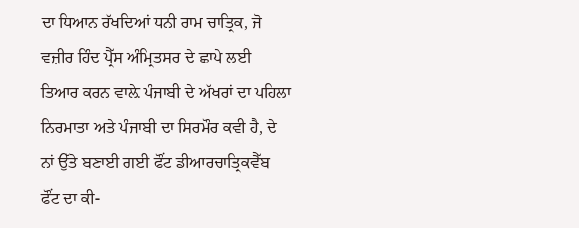ਦਾ ਧਿਆਨ ਰੱਖਦਿਆਂ ਧਨੀ ਰਾਮ ਚਾਤ੍ਰਿਕ, ਜੋ ਵਜ਼ੀਰ ਹਿੰਦ ਪ੍ਰੈੱਸ ਅੰਮ੍ਰਿਤਸਰ ਦੇ ਛਾਪੇ ਲਈ ਤਿਆਰ ਕਰਨ ਵਾਲ਼ੇ ਪੰਜਾਬੀ ਦੇ ਅੱਖਰਾਂ ਦਾ ਪਹਿਲਾ ਨਿਰਮਾਤਾ ਅਤੇ ਪੰਜਾਬੀ ਦਾ ਸਿਰਮੌਰ ਕਵੀ ਹੈ, ਦੇ ਨਾਂ ਉੱਤੇ ਬਣਾਈ ਗਈ ਫੌਂਟ ਡੀਆਰਚਾਤ੍ਰਿਕਵੈੱਬ ਫੌਂਟ ਦਾ ਕੀ-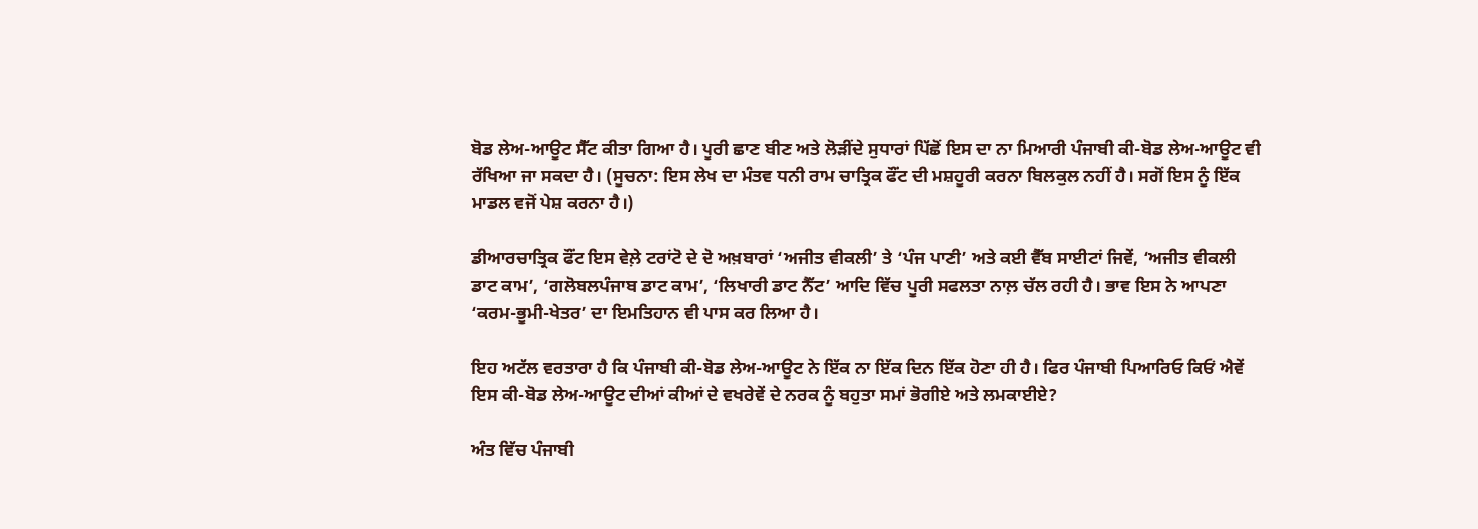ਬੋਡ ਲੇਅ-ਆਊਟ ਸੈੱਟ ਕੀਤਾ ਗਿਆ ਹੈ। ਪੂਰੀ ਛਾਣ ਬੀਣ ਅਤੇ ਲੋੜੀਂਦੇ ਸੁਧਾਰਾਂ ਪਿੱਛੋਂ ਇਸ ਦਾ ਨਾ ਮਿਆਰੀ ਪੰਜਾਬੀ ਕੀ-ਬੋਡ ਲੇਅ-ਆਊਟ ਵੀ ਰੱਖਿਆ ਜਾ ਸਕਦਾ ਹੈ। (ਸੂਚਨਾ: ਇਸ ਲੇਖ ਦਾ ਮੰਤਵ ਧਨੀ ਰਾਮ ਚਾਤ੍ਰਿਕ ਫੌਂਟ ਦੀ ਮਸ਼ਹੂਰੀ ਕਰਨਾ ਬਿਲਕੁਲ ਨਹੀਂ ਹੈ। ਸਗੋਂ ਇਸ ਨੂੰ ਇੱਕ ਮਾਡਲ ਵਜੋਂ ਪੇਸ਼ ਕਰਨਾ ਹੈ।)

ਡੀਆਰਚਾਤ੍ਰਿਕ ਫੌਂਟ ਇਸ ਵੇਲ਼ੇ ਟਰਾਂਟੋ ਦੇ ਦੋ ਅਖ਼ਬਾਰਾਂ ‘ਅਜੀਤ ਵੀਕਲੀ’ ਤੇ ‘ਪੰਜ ਪਾਣੀ’ ਅਤੇ ਕਈ ਵੈੱਬ ਸਾਈਟਾਂ ਜਿਵੇਂ, ‘ਅਜੀਤ ਵੀਕਲੀ ਡਾਟ ਕਾਮ’, ‘ਗਲੋਬਲਪੰਜਾਬ ਡਾਟ ਕਾਮ’, ‘ਲਿਖਾਰੀ ਡਾਟ ਨੈੱਟ’ ਆਦਿ ਵਿੱਚ ਪੂਰੀ ਸਫਲਤਾ ਨਾਲ਼ ਚੱਲ ਰਹੀ ਹੈ। ਭਾਵ ਇਸ ਨੇ ਆਪਣਾ ‘ਕਰਮ-ਭੂਮੀ-ਖੇਤਰ’ ਦਾ ਇਮਤਿਹਾਨ ਵੀ ਪਾਸ ਕਰ ਲਿਆ ਹੈ।

ਇਹ ਅਟੱਲ ਵਰਤਾਰਾ ਹੈ ਕਿ ਪੰਜਾਬੀ ਕੀ-ਬੋਡ ਲੇਅ-ਆਊਟ ਨੇ ਇੱਕ ਨਾ ਇੱਕ ਦਿਨ ਇੱਕ ਹੋਣਾ ਹੀ ਹੈ। ਫਿਰ ਪੰਜਾਬੀ ਪਿਆਰਿਓ ਕਿਓਂ ਐਵੇਂ ਇਸ ਕੀ-ਬੋਡ ਲੇਅ-ਆਊਟ ਦੀਆਂ ਕੀਆਂ ਦੇ ਵਖਰੇਵੇਂ ਦੇ ਨਰਕ ਨੂੰ ਬਹੁਤਾ ਸਮਾਂ ਭੋਗੀਏ ਅਤੇ ਲਮਕਾਈਏ?

ਅੰਤ ਵਿੱਚ ਪੰਜਾਬੀ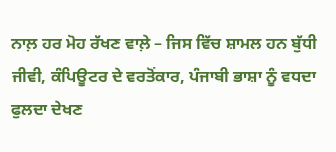ਨਾਲ਼ ਹਰ ਮੋਹ ਰੱਖਣ ਵਾਲ਼ੇ – ਜਿਸ ਵਿੱਚ ਸ਼ਾਮਲ ਹਨ ਬੁੱਧੀ ਜੀਵੀ, ਕੰਪਿਊਟਰ ਦੇ ਵਰਤੋਂਕਾਰ, ਪੰਜਾਬੀ ਭਾਸ਼ਾ ਨੂੰ ਵਧਦਾ ਫੁਲਦਾ ਦੇਖਣ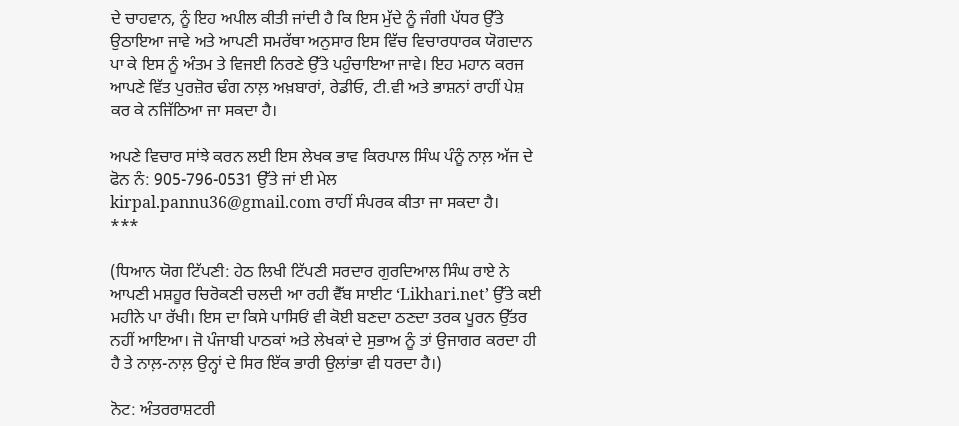ਦੇ ਚਾਹਵਾਨ, ਨੂੰ ਇਹ ਅਪੀਲ ਕੀਤੀ ਜਾਂਦੀ ਹੈ ਕਿ ਇਸ ਮੁੱਦੇ ਨੂੰ ਜੰਗੀ ਪੱਧਰ ਉੱਤੇ ਉਠਾਇਆ ਜਾਵੇ ਅਤੇ ਆਪਣੀ ਸਮਰੱਥਾ ਅਨੁਸਾਰ ਇਸ ਵਿੱਚ ਵਿਚਾਰਧਾਰਕ ਯੋਗਦਾਨ ਪਾ ਕੇ ਇਸ ਨੂੰ ਅੰਤਮ ਤੇ ਵਿਜਈ ਨਿਰਣੇ ਉੱਤੇ ਪਹੁੰਚਾਇਆ ਜਾਵੇ। ਇਹ ਮਹਾਨ ਕਰਜ ਆਪਣੇ ਵਿੱਤ ਪੁਰਜ਼ੋਰ ਢੰਗ ਨਾਲ਼ ਅਖ਼ਬਾਰਾਂ, ਰੇਡੀਓ, ਟੀ.ਵੀ ਅਤੇ ਭਾਸ਼ਨਾਂ ਰਾਹੀਂ ਪੇਸ਼ ਕਰ ਕੇ ਨਜਿੱਠਿਆ ਜਾ ਸਕਦਾ ਹੈ।

ਅਪਣੇ ਵਿਚਾਰ ਸਾਂਝੇ ਕਰਨ ਲਈ ਇਸ ਲੇਖਕ ਭਾਵ ਕਿਰਪਾਲ ਸਿੰਘ ਪੰਨੂੰ ਨਾਲ਼ ਅੱਜ ਦੇ ਫੋਨ ਨੰ: 905-796-0531 ਉੱਤੇ ਜਾਂ ਈ ਮੇਲ kirpal.pannu36@gmail.com ਰਾਹੀਂ ਸੰਪਰਕ ਕੀਤਾ ਜਾ ਸਕਦਾ ਹੈ।
***

(ਧਿਆਨ ਯੋਗ ਟਿੱਪਣੀ: ਹੇਠ ਲਿਖੀ ਟਿੱਪਣੀ ਸਰਦਾਰ ਗੁਰਦਿਆਲ ਸਿੰਘ ਰਾਏ ਨੇ ਆਪਣੀ ਮਸ਼ਹੂਰ ਚਿਰੋਕਣੀ ਚਲਦੀ ਆ ਰਹੀ ਵੈੱਬ ਸਾਈਟ ‘Likhari.net’ ਉੱਤੇ ਕਈ ਮਹੀਨੇ ਪਾ ਰੱਖੀ। ਇਸ ਦਾ ਕਿਸੇ ਪਾਸਿਓਂ ਵੀ ਕੋਈ ਬਣਦਾ ਠਣਦਾ ਤਰਕ ਪੂਰਨ ਉੱਤਰ ਨਹੀਂ ਆਇਆ। ਜੋ ਪੰਜਾਬੀ ਪਾਠਕਾਂ ਅਤੇ ਲੇਖਕਾਂ ਦੇ ਸੁਭਾਅ ਨੂੰ ਤਾਂ ਉਜਾਗਰ ਕਰਦਾ ਹੀ ਹੈ ਤੇ ਨਾਲ਼-ਨਾਲ਼ ਉਨ੍ਹਾਂ ਦੇ ਸਿਰ ਇੱਕ ਭਾਰੀ ਉਲਾਂਭਾ ਵੀ ਧਰਦਾ ਹੈ।)

ਨੋਟ: ਅੰਤਰਰਾਸ਼ਟਰੀ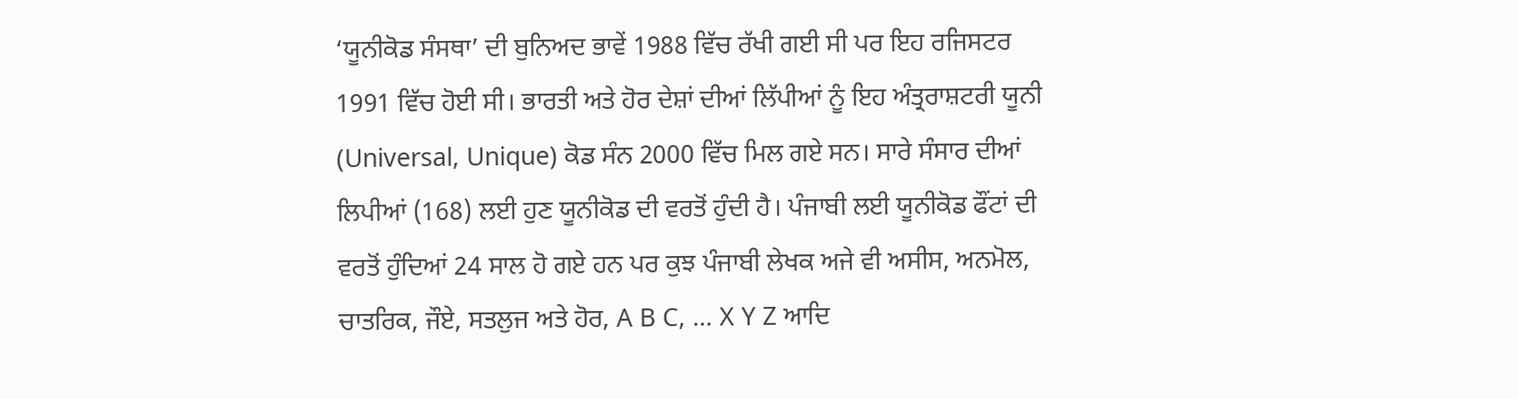‘ਯੂਨੀਕੋਡ ਸੰਸਥਾ’ ਦੀ ਬੁਨਿਅਦ ਭਾਵੇਂ 1988 ਵਿੱਚ ਰੱਖੀ ਗਈ ਸੀ ਪਰ ਇਹ ਰਜਿਸਟਰ 1991 ਵਿੱਚ ਹੋਈ ਸੀ। ਭਾਰਤੀ ਅਤੇ ਹੋਰ ਦੇਸ਼ਾਂ ਦੀਆਂ ਲਿੱਪੀਆਂ ਨੂੰ ਇਹ ਅੰਤ੍ਰਰਾਸ਼ਟਰੀ ਯੂਨੀ (Universal, Unique) ਕੋਡ ਸੰਨ 2000 ਵਿੱਚ ਮਿਲ ਗਏ ਸਨ। ਸਾਰੇ ਸੰਸਾਰ ਦੀਆਂ ਲਿਪੀਆਂ (168) ਲਈ ਹੁਣ ਯੂਨੀਕੋਡ ਦੀ ਵਰਤੋਂ ਹੁੰਦੀ ਹੈ। ਪੰਜਾਬੀ ਲਈ ਯੂਨੀਕੋਡ ਫੌਂਟਾਂ ਦੀ ਵਰਤੋਂ ਹੁੰਦਿਆਂ 24 ਸਾਲ ਹੋ ਗਏ ਹਨ ਪਰ ਕੁਝ ਪੰਜਾਬੀ ਲੇਖਕ ਅਜੇ ਵੀ ਅਸੀਸ, ਅਨਮੋਲ, ਚਾਤਰਿਕ, ਜੌਏ, ਸਤਲੁਜ ਅਤੇ ਹੋਰ, A B C, … X Y Z ਆਦਿ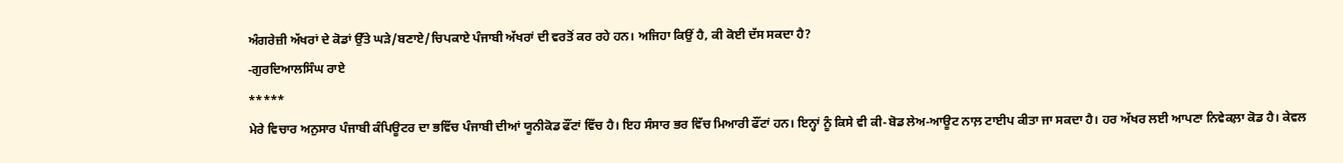ਅੰਗਰੇਜ਼ੀ ਅੱਖਰਾਂ ਦੇ ਕੋਡਾਂ ਉੱਤੇ ਘੜੇ/ਬਣਾਏ/ਚਿਪਕਾਏ ਪੰਜਾਬੀ ਅੱਖਰਾਂ ਦੀ ਵਰਤੋਂ ਕਰ ਰਹੇ ਹਨ। ਅਜਿਹਾ ਕਿਉਂ ਹੈ, ਕੀ ਕੋਈ ਦੱਸ ਸਕਦਾ ਹੈ?
-ਗੁਰਦਿਆਲਸਿੰਘ ਰਾਏ
*****
ਮੇਰੇ ਵਿਚਾਰ ਅਨੁਸਾਰ ਪੰਜਾਬੀ ਕੰਪਿਊਟਰ ਦਾ ਭਵਿੱਚ ਪੰਜਾਬੀ ਦੀਆਂ ਯੂਨੀਕੋਡ ਫੌਂਟਾਂ ਵਿੱਚ ਹੈ। ਇਹ ਸੰਸਾਰ ਭਰ ਵਿੱਚ ਮਿਆਰੀ ਫੌਂਟਾਂ ਹਨ। ਇਨ੍ਹਾਂ ਨੂੰ ਕਿਸੇ ਵੀ ਕੀ-ਬੋਡ ਲੇਅ-ਆਊਟ ਨਾਲ਼ ਟਾਈਪ ਕੀਤਾ ਜਾ ਸਕਦਾ ਹੈ। ਹਰ ਅੱਖਰ ਲਈ ਆਪਣਾ ਨਿਵੇਕਲ਼ਾ ਕੋਡ ਹੈ। ਕੇਵਲ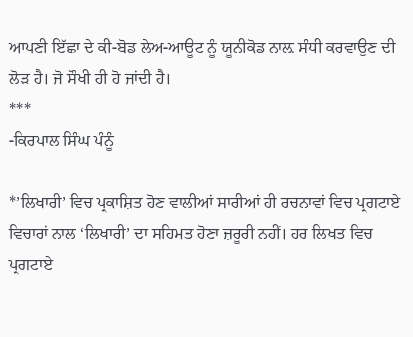ਆਪਣੀ ਇੱਛਾ ਦੇ ਕੀ-ਬੋਡ ਲੇਅ-ਆਊਟ ਨੂੰ ਯੂਨੀਕੋਡ ਨਾਲ਼ ਸੰਧੀ ਕਰਵਾਉਣ ਦੀ ਲੋੜ ਹੈ। ਜੋ ਸੌਖੀ ਹੀ ਹੋ ਜਾਂਦੀ ਹੈ।
***
-ਕਿਰਪਾਲ ਸਿੰਘ ਪੰਨੂੰ

*’ਲਿਖਾਰੀ’ ਵਿਚ ਪ੍ਰਕਾਸ਼ਿਤ ਹੋਣ ਵਾਲੀਆਂ ਸਾਰੀਆਂ ਹੀ ਰਚਨਾਵਾਂ ਵਿਚ ਪ੍ਰਗਟਾਏ ਵਿਚਾਰਾਂ ਨਾਲ ‘ਲਿਖਾਰੀ’ ਦਾ ਸਹਿਮਤ ਹੋਣਾ ਜ਼ਰੂਰੀ ਨਹੀਂ। ਹਰ ਲਿਖਤ ਵਿਚ ਪ੍ਰਗਟਾਏ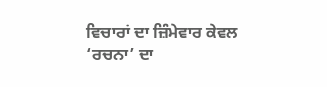ਵਿਚਾਰਾਂ ਦਾ ਜ਼ਿੰਮੇਵਾਰ ਕੇਵਲ ‘ਰਚਨਾ’ ਦਾ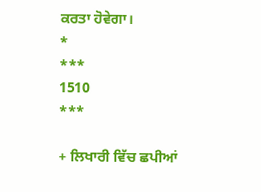ਕਰਤਾ ਹੋਵੇਗਾ।
*
***
1510
***

+ ਲਿਖਾਰੀ ਵਿੱਚ ਛਪੀਆਂ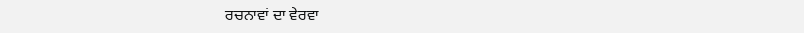ਰਚਨਾਵਾਂ ਦਾ ਵੇਰਵਾ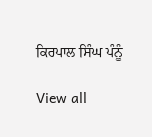ਕਿਰਪਾਲ ਸਿੰਘ ਪੰਨੂੰ

View all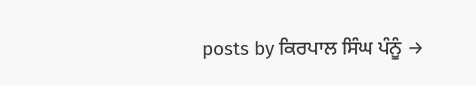posts by ਕਿਰਪਾਲ ਸਿੰਘ ਪੰਨੂੰ →